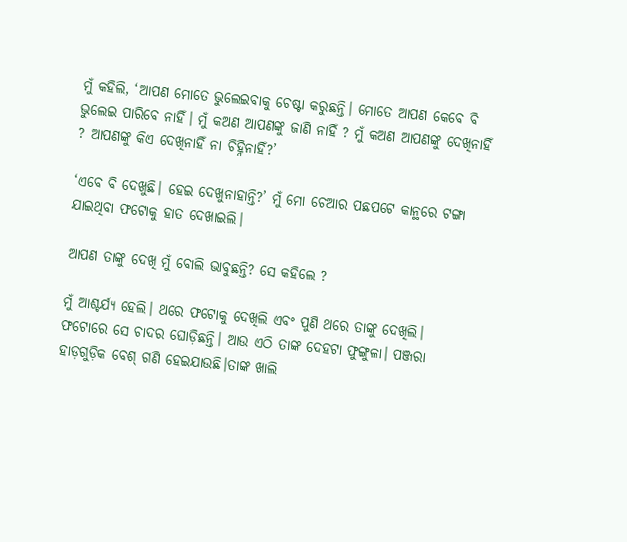ମୁଁ କହିଲି, ‘ଆପଣ ମୋତେ ଭୁଲେଇବାକୁ ଚେଷ୍ଟା କରୁଛନ୍ତି। ମୋତେ ଆପଣ କେବେ ବି ଭୁଲେଇ ପାରିବେ ନାହିଁ। ମୁଁ କଅଣ ଆପଣଙ୍କୁ ଜାଣି ନାହିଁ ? ମୁଁ କଅଣ ଆପଣଙ୍କୁ ଦେଖିନାହିଁ ? ଆପଣଙ୍କୁ କିଏ ଦେଖିନାହିଁ ନା ଚିହ୍ନିନାହିଁ?’

‘ଏବେ ବି ଦେଖୁଛି। ହେଇ ଦେଖୁନାହାନ୍ତି?’ ମୁଁ ମୋ ଚେଆର ପଛପଟେ କାନ୍ଥରେ ଟଙ୍ଗା ଯାଇଥିବା ଫଟୋକୁ ହାତ ଦେଖାଇଲି।

ଆପଣ ତାଙ୍କୁ ଦେଖି ମୁଁ ବୋଲି ଭାବୁଛନ୍ତି? ସେ କହିଲେ ?

ମୁଁ ଆଶ୍ଚର୍ଯ୍ୟ ହେଲି। ଥରେ ଫଟୋକୁ ଦେଖିଲି ଏବଂ ପୁଣି ଥରେ ତାଙ୍କୁ ଦେଖିଲି। ଫଟୋରେ ସେ ଚାଦର ଘୋଡ଼ିଛନ୍ତି। ଆଉ ଏଠି ତାଙ୍କ ଦେହଟା ଫୁଙ୍ଗୁଳା। ପଞ୍ଜରା ହାଡ଼ଗୁଡ଼ିକ ବେଶ୍‌ ଗଣି ହେଇଯାଉଛି।ତାଙ୍କ ଖାଲି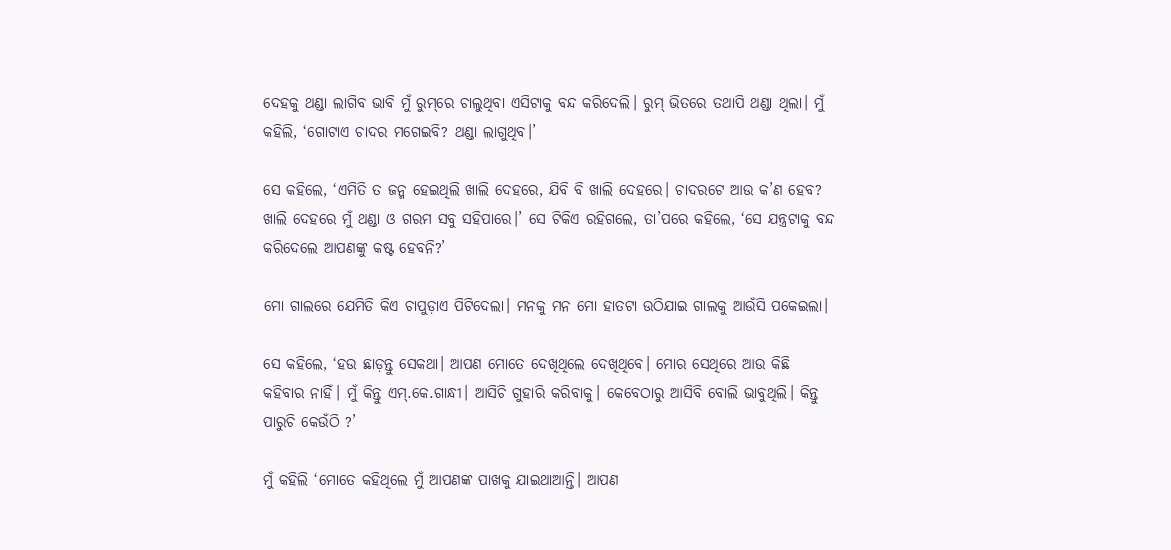ଦେହକୁ ଥଣ୍ଡା ଲାଗିବ ଭାବି ମୁଁ ରୁମ୍‌ରେ ଚାଲୁଥିବା ଏସିଟାକୁ ବନ୍ଦ କରିଦେଲି। ରୁମ୍‌ ଭିତରେ ତଥାପି ଥଣ୍ଡା ଥିଲା। ମୁଁ କହିଲି, ‘ଗୋଟାଏ ଚାଦର ମଗେଇବି? ଥଣ୍ଡା ଲାଗୁଥିବ।’

ସେ କହିଲେ, ‘ଏମିତି ତ ଜନ୍ମ ହେଇଥିଲି ଖାଲି ଦେହରେ, ଯିବି ବି ଖାଲି ଦେହରେ। ଚାଦରଟେ ଆଉ କ’ଣ ହେବ? ଖାଲି ଦେହରେ ମୁଁ ଥଣ୍ଡା ଓ ଗରମ ସବୁ ସହିପାରେ।’ ସେ ଟିକିଏ ରହିଗଲେ, ତା’ପରେ କହିଲେ, ‘ସେ ଯନ୍ତ୍ରଟାକୁ ବନ୍ଦ କରିଦେଲେ ଆପଣଙ୍କୁ କଷ୍ଟ ହେବନି?’

ମୋ ଗାଲରେ ଯେମିତି କିଏ ଚାପୁଡ଼ାଏ ପିଟିଦେଲା। ମନକୁ ମନ ମୋ ହାତଟା ଉଠିଯାଇ ଗାଲକୁ ଆଉଁସି ପକେଇଲା।

ସେ କହିଲେ, ‘ହଉ ଛାଡ଼ନ୍ତୁ ସେକଥା। ଆପଣ ମୋତେ ଦେଖିଥିଲେ ଦେଖିଥିବେ। ମୋର ସେଥିରେ ଆଉ କିଛି କହିବାର ନାହିଁ। ମୁଁ କିନ୍ତୁ ଏମ୍‌.କେ.ଗାନ୍ଧୀ। ଆସିଚି ଗୁହାରି କରିବାକୁ। କେବେଠାରୁ ଆସିବି ବୋଲି ଭାବୁଥିଲି। କିନ୍ତୁ ପାରୁଚି କେଉଁଠି ?’

ମୁଁ କହିଲି ‘ମୋତେ କହିଥିଲେ ମୁଁ ଆପଣଙ୍କ ପାଖକୁ ଯାଇଥାଆନ୍ତି। ଆପଣ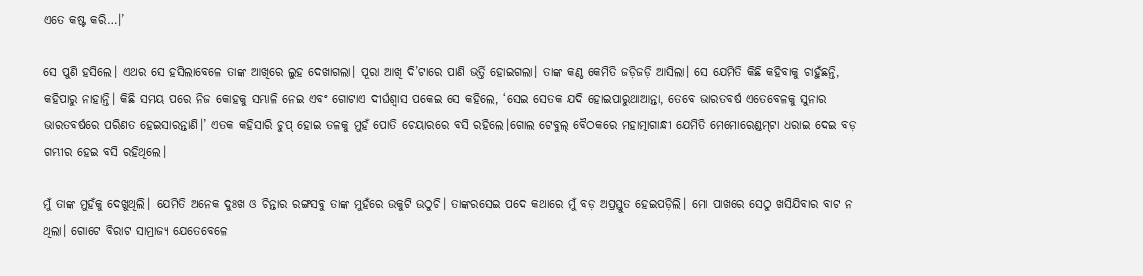ଏତେ କଷ୍ଟ କରି…।’

ସେ ପୁଣି ହସିଲେ। ଏଥର ସେ ହସିଲାବେଳେ ତାଙ୍କ ଆଖିରେ ଲୁହ ଦେଖାଗଲା। ପୂରା ଆଖି ଦି’ଟାରେ ପାଣି ଭର୍ତ୍ତି ହୋଇଗଲା। ତାଙ୍କ କଣ୍ଠ କେମିତି ଜଡ଼ିଜଡ଼ି ଆସିଲା। ସେ ଯେମିତି କିଛି କହିବାକୁ ଚାହୁଁଛନ୍ତି, କହିପାରୁ ନାହାନ୍ତି। କିଛି ସମୟ ପରେ ନିଜ କୋହକୁ ସମ୍ଭାଳି ନେଇ ଏବଂ ଗୋଟାଏ ଦୀର୍ଘଶ୍ବାସ ପକେଇ ସେ କହିଲେ, ‘ସେଇ ସେତକ ଯଦି ହୋଇପାରୁଥାଆନ୍ତା, ତେବେ ଭାରତବର୍ଷ ଏତେବେଳକୁ ସୁନାର ଭାରତବର୍ଷରେ ପରିଣତ ହେଇସାରନ୍ତାଣି।’ ଏତକ କହିସାରି ଚୁପ୍‌ ହୋଇ ତଳକୁ ମୁହଁ ପୋତି ଚେୟାରରେ ବସି ରହିଲେ।ଗୋଲ ଟେବୁଲ୍‌ ବୈଠକରେ ମହାତ୍ମାଗାନ୍ଧୀ ଯେମିତି ମେମୋରେଣ୍ଡମ୍‌ଟା ଧରାଇ ଦେଇ ବଡ଼ ଗମ୍ଭୀର ହେଇ ବସି ରହିଥିଲେ।

ମୁଁ ତାଙ୍କ ମୁହଁକୁ ଦେଖୁଥିଲି। ଯେମିତି ଅନେକ ଦୁଃଖ ଓ ଚିନ୍ତାର ରଙ୍ଗସବୁ ତାଙ୍କ ମୁହଁରେ ଉକୁଟି ଉଠୁଚି। ତାଙ୍କରସେଇ ପଦେ କଥାରେ ମୁଁ ବଡ଼ ଅପ୍ରସ୍ତୁତ ହେଇପଡ଼ିଲି। ମୋ ପାଖରେ ସେଠୁ ଖସିଯିବାର ବାଟ ନ ଥିଲା। ଗୋଟେ ବିରାଟ ସାମ୍ରାଜ୍ୟ ଯେତେବେଳେ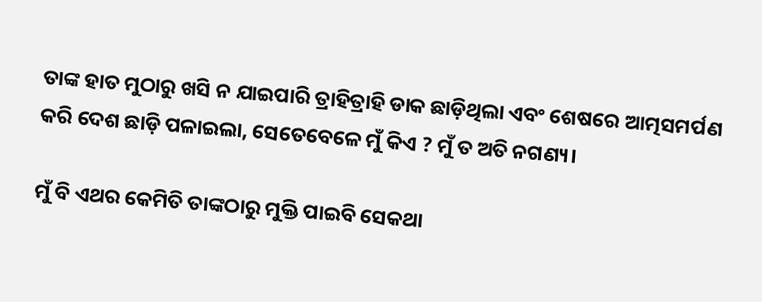ତାଙ୍କ ହାତ ମୁଠାରୁ ଖସି ନ ଯାଇପାରି ତ୍ରାହିତ୍ରାହି ଡାକ ଛାଡ଼ିଥିଲା ଏବଂ ଶେଷରେ ଆତ୍ମସମର୍ପଣ କରି ଦେଶ ଛାଡ଼ି ପଳାଇଲା, ସେତେବେଳେ ମୁଁ କିଏ ? ମୁଁ ତ ଅତି ନଗଣ୍ୟ।

ମୁଁ ବି ଏଥର କେମିତି ତାଙ୍କଠାରୁ ମୁକ୍ତି ପାଇବି ସେକଥା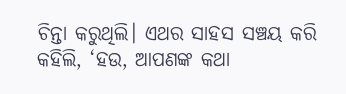ଚିନ୍ତା କରୁଥିଲି। ଏଥର ସାହସ ସଞ୍ଚୟ କରି କହିଲି, ‘ହଉ, ଆପଣଙ୍କ କଥା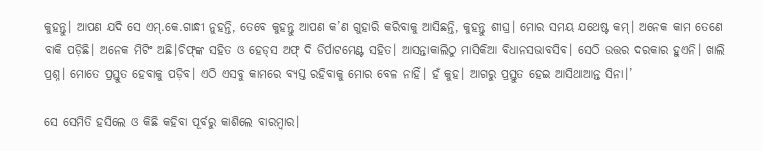କୁହନ୍ତୁ। ଆପଣ ଯଦି ସେ ଏମ୍.କେ.ଗାନ୍ଧୀ ନୁହନ୍ତି, ତେବେ କୁହନ୍ତୁ ଆପଣ କ’ଣ ଗୁହାରି କରିବାକୁ ଆସିଛନ୍ତି, କୁହନ୍ତୁ ଶୀଘ୍ର। ମୋର ସମୟ ଯଥେଷ୍ଟ କମ୍‌। ଅନେକ କାମ ତେଣେ ବାକି ପଡ଼ିଛି। ଅନେକ ମିଟିଂ ଅଛି।ଚିଫ୍‌ଙ୍କ ସହିତ ଓ ହେଡ୍‌ସ ଅଫ୍‌ ଦି ଡିର୍ପାଟମେଣ୍ଟ ସହିତ। ଆସନ୍ତାକାଲିଠୁ ମାସିକିଆ ବିଧାନସଭାବସିବ। ସେଠି ଉତ୍ତର ଦରକାର ହୁଏନି। ଖାଲି ପ୍ରଶ୍ନ। ମୋତେ ପ୍ରସ୍ତୁତ ହେବାକୁ ପଡ଼ିବ। ଏଠି ଏସବୁ କାମରେ ବ୍ୟସ୍ତ ରହିବାକୁ ମୋର ବେଳ ନାହିଁ। ହଁ କୁହ। ଆଗରୁ ପ୍ରସ୍ତୁତ ହେଇ ଆସିଥାଆନ୍ତ ସିନା।’

ସେ ସେମିତି ହସିଲେ ଓ କିଛି କହିବା ପୂର୍ବରୁ କାଶିଲେ ବାରମ୍ବାର।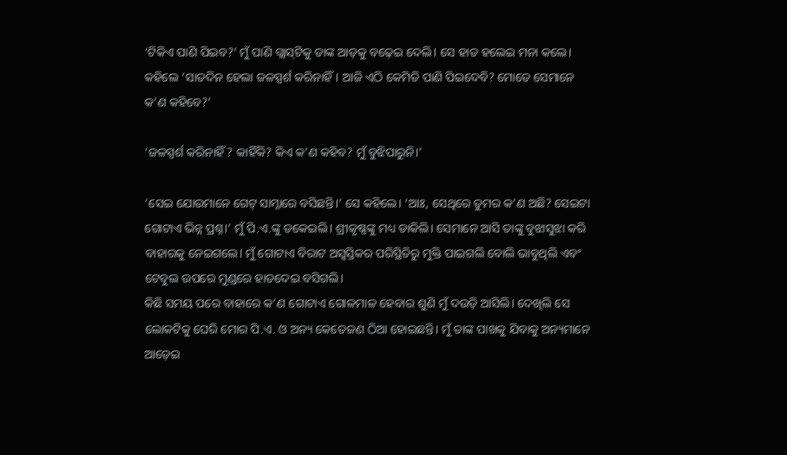‘ଟିକିଏ ପାଣି ପିଇବ?’ ମୁଁ ପାଣି ଗ୍ଲାସ୍‌ଟିକୁ ତାଙ୍କ ଆଡ଼କୁ ବଢ଼େଇ ଦେଲି। ସେ ହାତ ହଲେଇ ମନା କଲେ। କହିଲେ ‘ସାତଦିନ ହେଲା ଜଳସ୍ପର୍ଶ କରିନାହିଁ। ଆଜି ଏଠି କେମିତି ପାଣି ପିଇଦେବି? ମୋତେ ସେମାନେ କ’ଣ କହିବେ?’

‘ଜଳସ୍ପର୍ଶ କରିନାହିଁ? କାହିଁକି? କିଏ କ’ଣ କହିବ? ମୁଁ ବୁଝିପାରୁନି।’

‘ସେଇ ଯୋଉମାନେ ଗେଟ୍‌ ସାମ୍ନାରେ ବସିଛନ୍ତି।’ ସେ କହିଲେ। ‘ଆଃ, ସେଥିରେ ତୁମର କ’ଣ ଅଛି? ସେଇଟା ଗୋଟାଏ ଭିନ୍ନ ପ୍ରଶ୍ନ।’ ମୁଁ ପି.ଏ.ଙ୍କୁ ଡକେଇଲି। ଶ୍ରୀକୃଷ୍ଣଙ୍କୁ ମଧ୍ୟ ଡାକିଲି। ସେମାନେ ଆସି ତାଙ୍କୁ ବୁଝାସୁଝା କରି ବାହାରକୁ ନେଇଗଲେ। ମୁଁ ଗୋଟାଏ ବିରାଟ ଅସ୍ବସ୍ତିକର ପରିସ୍ଥିତିରୁ ମୁକ୍ତି ପାଇଗଲି ବୋଲି ଭାବୁଥିଲି ଏବଂ ଟେବୁଲ ଉପରେ ମୁଣ୍ଡରେ ହାତଦେଇ ବସିଗଲି।
କିଛି ସମୟ ପରେ ବାହାରେ କ’ଣ ଗୋଟାଏ ଗୋଳମାଳ ହେବାର ଶୁଣି ମୁଁ ଦଉଡ଼ି ଆସିଲି। ଦେଖିଲି ସେ ଲୋକଟିକୁ ଘେରି ମୋର ପି.ଏ. ଓ ଅନ୍ୟ କେତେଜଣ ଠିଆ ହୋଇଛନ୍ତି। ମୁଁ ତାଙ୍କ ପାଖକୁ ଯିବାକୁ ଅନ୍ୟମାନେ ଆଡ଼େଇ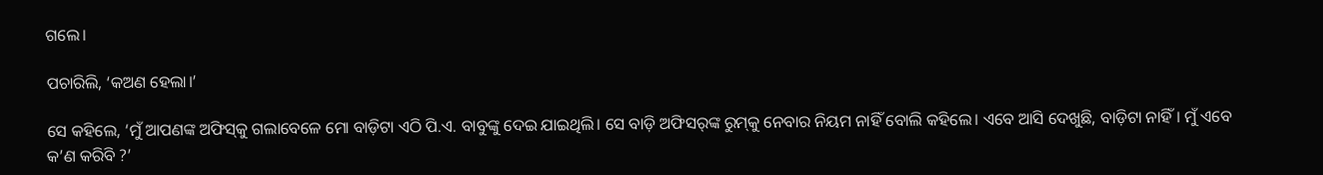ଗଲେ।

ପଚାରିଲି, ‘କଅଣ ହେଲା।’

ସେ କହିଲେ, ‘ମୁଁ ଆପଣଙ୍କ ଅଫିସ୍‌କୁ ଗଲାବେଳେ ମୋ ବାଡ଼ିଟା ଏଠି ପି.ଏ. ବାବୁଙ୍କୁ ଦେଇ ଯାଇଥିଲି। ସେ ବାଡ଼ି ଅଫିସର୍‌ଙ୍କ ରୁମ୍‌କୁ ନେବାର ନିୟମ ନାହିଁ ବୋଲି କହିଲେ। ଏବେ ଆସି ଦେଖୁଛି, ବାଡ଼ିଟା ନାହିଁ। ମୁଁ ଏବେ କ’ଣ କରିବି ?’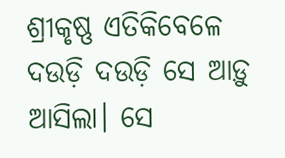ଶ୍ରୀକୃଷ୍ଣ ଏତିକିବେଳେ ଦଉଡ଼ି ଦଉଡ଼ି ସେ ଆଡ଼ୁ ଆସିଲା। ସେ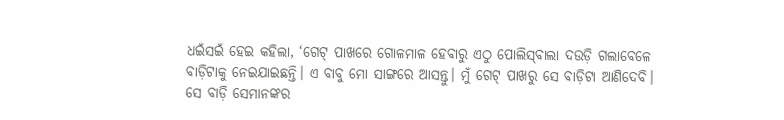ଧଇଁସଇଁ ହେଇ କହିଲା, ‘ଗେଟ୍‌ ପାଖରେ ଗୋଳମାଳ ହେବାରୁ ଏଠୁ ପୋଲିସ୍‌ବାଲା ଦଉଡ଼ି ଗଲାବେଳେ ବାଡ଼ିଟାକୁ ନେଇଯାଇଛନ୍ତି। ଏ ବାବୁ ମୋ ସାଙ୍ଗରେ ଆସନ୍ତୁ। ମୁଁ ଗେଟ୍‌ ପାଖରୁ ସେ ବାଡ଼ିଟା ଆଣିଦେବି। ସେ ବାଡ଼ି ସେମାନଙ୍କର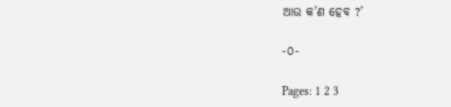ଆଉ କ’ଣ ହେବ ?’

-୦-

Pages: 1 2 3